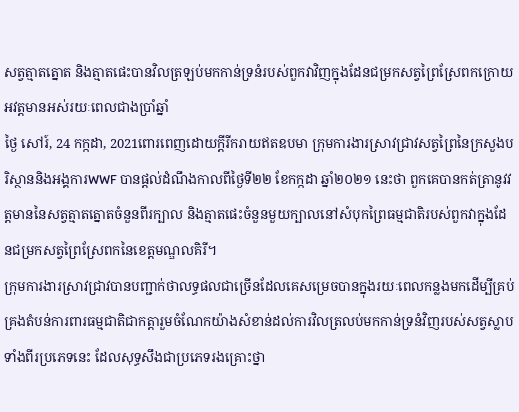សត្វត្មាតត្នោត និងត្មាតផេះបានវិលត្រឡប់មកកាន់ទ្រនំរបស់ពួកវាវិញក្នុងដែនជម្រកសត្វព្រៃស្រែពកក្រោយអវត្តមានអស់រយៈពេលជាងប្រាំឆ្នាំ
ថ្ងៃ សៅរ៍, 24 កក្កដា, 2021ពោរពេញដោយក្តីរីករាយឥតឧបមា ក្រុមការងារស្រាវជ្រាវសត្វព្រៃនៃក្រសួងបរិស្ថាននិងអង្គការWWF បានផ្តល់ដំណឹងកាលពីថ្ងៃទី២២ ខែកក្កដា ឆ្នាំ២០២១ នេះថា ពួកគេបានកត់ត្រានូវវត្តមាននៃសត្វត្មាតត្នោតចំនួនពីរក្បាល និងត្មាតផេះចំនួនមួយក្បាលនៅសំបុកព្រៃធម្មជាតិរបស់ពួកវាក្នុងដែនជម្រកសត្វព្រៃស្រែពកនៃខេត្តមណ្ឌលគិរី។
ក្រុមការងារស្រាវជ្រាវបានបញ្ជាក់ថាលទ្ធផលជាច្រើនដែលគេសម្រេចបានក្នុងរយៈពេលកន្លងមកដើម្បីគ្រប់គ្រងតំបន់ការពារធម្មជាតិជាកត្តារួមចំណែកយ៉ាងសំខាន់ដល់ការវិលត្រលប់មកកាន់ទ្រនំវិញរបស់សត្វស្លាបទាំងពីរប្រភេទនេះ ដែលសុទ្ធសឹងជាប្រភេទរងគ្រោះថ្នា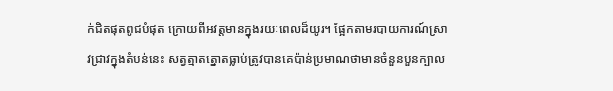ក់ជិតផុតពូជបំផុត ក្រោយពីអវត្តមានក្នុងរយៈពេលដ៏យូរ។ ផ្អែកតាមរបាយការណ៍ស្រាវជ្រាវក្នុងតំបន់នេះ សត្វត្មាតត្នោតធ្លាប់ត្រូវបានគេប៉ាន់ប្រមាណថាមានចំនួនបួនក្បាល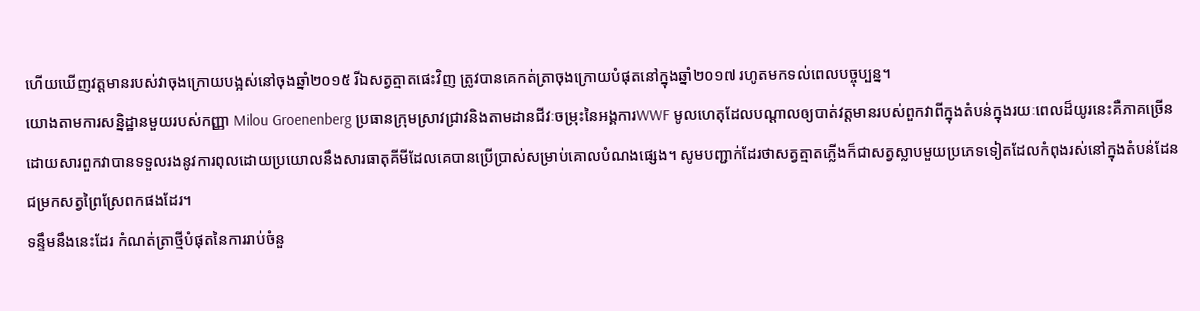ហើយឃើញវត្តមានរបស់វាចុងក្រោយបង្អស់នៅចុងឆ្នាំ២០១៥ រីឯសត្វត្មាតផេះវិញ ត្រូវបានគេកត់ត្រាចុងក្រោយបំផុតនៅក្នុងឆ្នាំ២០១៧ រហូតមកទល់ពេលបច្ចុប្បន្ន។
យោងតាមការសន្និដ្ឋានមួយរបស់កញ្ញា Milou Groenenberg ប្រធានក្រុមស្រាវជ្រាវនិងតាមដានជីវៈចម្រុះនៃអង្គការWWF មូលហេតុដែលបណ្តាលឲ្យបាត់វត្តមានរបស់ពួកវាពីក្នុងតំបន់ក្នុងរយៈពេលដ៏យូរនេះគឺភាគច្រើនដោយសារពួកវាបានទទួលរងនូវការពុលដោយប្រយោលនឹងសារធាតុគីមីដែលគេបានប្រើប្រាស់សម្រាប់គោលបំណងផ្សេង។ សូមបញ្ជាក់ដែរថាសត្វត្មាតភ្លើងក៏ជាសត្វស្លាបមួយប្រភេទទៀតដែលកំពុងរស់នៅក្នុងតំបន់ដែនជម្រកសត្វព្រៃស្រែពកផងដែរ។
ទន្ទឹមនឹងនេះដែរ កំណត់ត្រាថ្មីបំផុតនៃការរាប់ចំនួ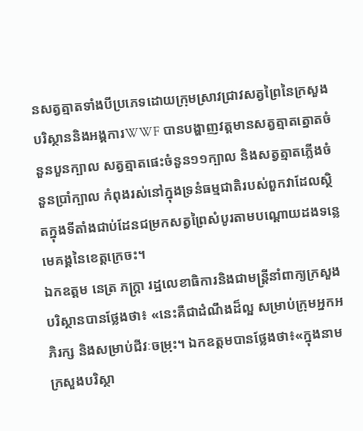នសត្វត្មាតទាំងបីប្រភេទដោយក្រុមស្រាវជ្រាវសត្វព្រៃនៃក្រសួងបរិស្ថាននិងអង្គការWWF បានបង្ហាញវត្តមានសត្វត្មាតត្នោតចំនួនបួនក្បាល សត្វត្មាតផេះចំនួន១១ក្បាល និងសត្វត្មាតភ្លើងចំនួនប្រាំក្បាល កំពុងរស់នៅក្នុងទ្រនំធម្មជាតិរបស់ពួកវាដែលស្ថិតក្នុងទីតាំងជាប់ដែនជម្រកសត្វព្រៃសំបូរតាមបណ្តោយដងទន្លេមេគង្គនៃខេត្តក្រេចះ។
ឯកឧត្តម នេត្រ ភក្ត្រា រដ្ឋលេខាធិការនិងជាមន្ត្រីនាំពាក្យក្រសួងបរិស្ថានបានថ្លែងថា៖ «នេះគឺជាដំណឹងដ៏ល្អ សម្រាប់ក្រុមអ្នកអភិរក្ស និងសម្រាប់ជីវៈចម្រុះ។ ឯកឧត្តមបានថ្លែងថា៖«ក្នុងនាមក្រសួងបរិស្ថា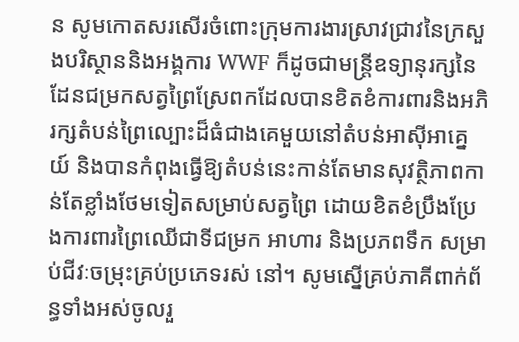ន សូមកោតសរសើរចំពោះក្រុមការងារស្រាវជ្រាវនៃក្រសួងបរិស្ថាននិងអង្គការ WWF ក៏ដូចជាមន្ត្រីឧទ្យានុរក្សនៃដែនជម្រកសត្វព្រៃស្រែពកដែលបានខិតខំការពារនិងអភិរក្សតំបន់ព្រៃល្បោះដ៏ធំជាងគេមួយនៅតំបន់អាស៊ីអាគ្នេយ៍ និងបានកំពុងធ្វើឱ្យតំបន់នេះកាន់តែមានសុវត្ថិភាពកាន់តែខ្លាំងថែមទៀតសម្រាប់សត្វព្រៃ ដោយខិតខំប្រឹងប្រែងការពារព្រៃឈើជាទីជម្រក អាហារ និងប្រភពទឹក សម្រាប់ជីវៈចម្រុះគ្រប់ប្រភេទរស់ នៅ។ សូមស្នើគ្រប់ភាគីពាក់ព័ន្ធទាំងអស់ចូលរួ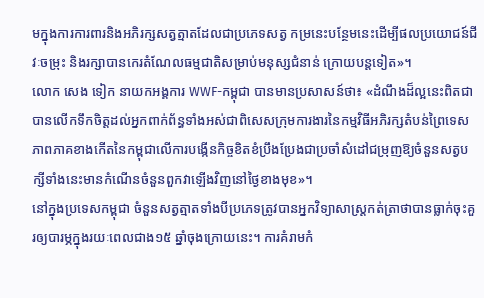មក្នុងការការពារនិងអភិរក្សសត្វត្មាតដែលជាប្រភេទសត្វ កម្រនេះបន្ថែមនេះដើម្បីផលប្រយោជន៍ជីវៈចម្រុះ និងរក្សាបានកេរតំណែលធម្មជាតិសម្រាប់មនុស្សជំនាន់ ក្រោយបន្តទៀត»។
លោក សេង ទៀក នាយកអង្គការ WWF-កម្ពុជា បានមានប្រសាសន៍ថា៖ «ដំណឹងដ៏ល្អនេះពិតជាបានលើកទឹកចិត្តដល់អ្នកពាក់ព័ន្ធទាំងអស់ជាពិសេសក្រុមការងារនៃកម្មវិធីអភិរក្សតំបន់ព្រៃទេសភាពភាគខាងកើតនៃកម្ពុជាលើការបង្កើនកិច្ចខិតខំប្រឹងប្រែងជាប្រចាំសំដៅជម្រុញឱ្យចំនួនសត្វបក្សីទាំងនេះមានកំណើនចំនួនពួកវាឡើងវិញនៅថ្ងៃខាងមុខ»។
នៅក្នុងប្រទេសកម្ពុជា ចំនួនសត្វត្មាតទាំងបីប្រភេទត្រូវបានអ្នកវិទ្យាសាស្រ្តកត់ត្រាថាបានធ្លាក់ចុះគួរឲ្យបារម្ភក្នុងរយៈពេលជាង១៥ ឆ្នាំចុងក្រោយនេះ។ ការគំរាមកំ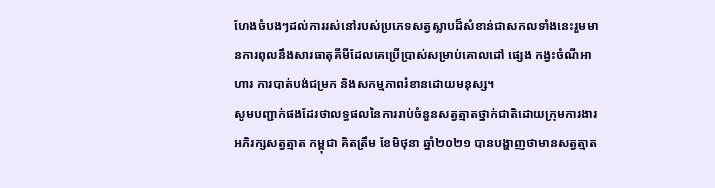ហែងចំបងៗដល់ការរស់នៅរបស់ប្រភេទសត្វស្លាបដ៏សំខាន់ជាសកលទាំងនេះរួមមានការពុលនឹងសារធាតុគីមីដែលគេប្រើប្រាស់សម្រាប់គោលដៅ ផ្សេង កង្វះចំណីអាហារ ការបាត់បង់ជម្រក និងសកម្មភាពរំខានដោយមនុស្ស។
សូមបញ្ជាក់ផងដែរថាលទ្ធផលនៃការរាប់ចំនួនសត្វត្មាតថ្នាក់ជាតិដោយក្រុមការងារអភិរក្សសត្វត្មាត កម្ពុជា គិតត្រឹម ខែមិថុនា ឆ្នាំ២០២១ បានបង្ហាញថាមានសត្វត្មាត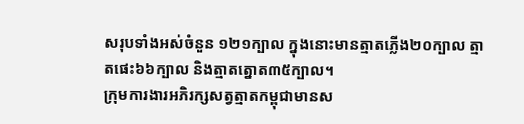សរុបទាំងអស់ចំនួន ១២១ក្បាល ក្នុងនោះមានត្មាតភ្លើង២០ក្បាល ត្មាតផេះ៦៦ក្បាល និងត្មាតត្នោត៣៥ក្បាល។
ក្រុមការងារអភិរក្សសត្វត្មាតកម្ពុជាមានស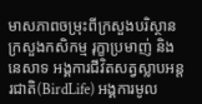មាសភាពចម្រុះពីក្រសួងបរិស្ថាន ក្រសួងកសិកម្ម រុក្ខាប្រមាញ់ និងនេសាទ អង្គការជីវិតសត្វស្លាបអន្តរជាតិ(BirdLife) អង្គការមូល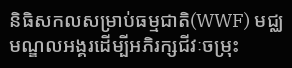និធិសកលសម្រាប់ធម្មជាតិ(WWF) មជ្ឈមណ្ឌលអង្គរដើម្បីអភិរក្សជីវៈចម្រុះ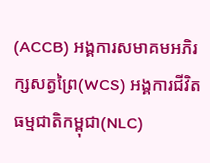(ACCB) អង្គការសមាគមអភិរក្សសត្វព្រៃ(WCS) អង្គការជីវិតធម្មជាតិកម្ពុជា(NLC)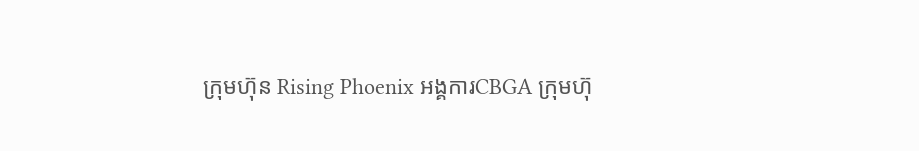ក្រុមហ៊ុន Rising Phoenix អង្គការCBGA ក្រុមហ៊ុ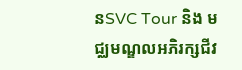នSVC Tour និង មជ្ឈមណ្ឌលអភិរក្សជីវ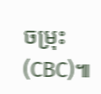ចម្រុះ(CBC)៕